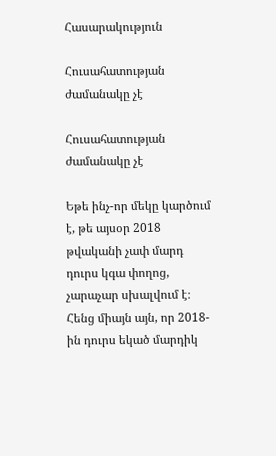Հասարակություն

Հուսահատության ժամանակը չէ

Հուսահատության ժամանակը չէ

Եթե ինչ-որ մեկը կարծում է, թե այսօր 2018 թվականի չափ մարդ դուրս կգա փողոց, չարաչար սխալվում է։ Հենց միայն այն, որ 2018-ին դուրս եկած մարդիկ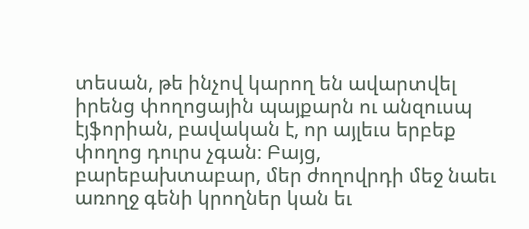տեսան, թե ինչով կարող են ավարտվել իրենց փողոցային պայքարն ու անզուսպ էյֆորիան, բավական է, որ այլեւս երբեք փողոց դուրս չգան։ Բայց, բարեբախտաբար, մեր ժողովրդի մեջ նաեւ առողջ գենի կրողներ կան եւ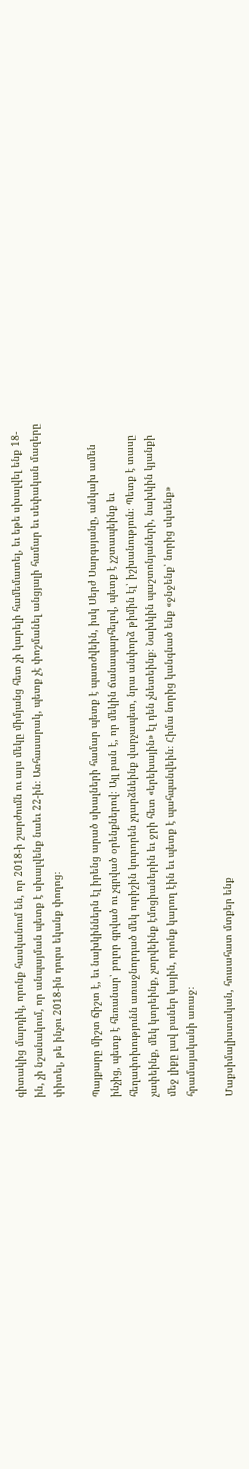գիտակից մարդիկ, որոնք հասկանում են, որ 2018-ի շարժումն ու այս մեկը միմյանց հետ չի կարելի համեմատել, եւ եթե սխալվել ենք 18-ին, չի նշանակում, որ անպայման պետք է սխալվենք նաեւ 22-ին։ Առհասարակ, պետք չէ փոշմանել անցյալի համար եւ սեփական մազերը փիտել, թե ինչու 2018-ին դուրս եկանք փողոց։

Պայքարը միշտ ճիշտ է, եւ նախկիններն էլ իրենց արած սխալների համար պետք է պատժվեին, իսկ Սերժ Սարգսյանը, անկախ ամեն ինչից, պետք է հեռանար՝ բոլոր գրված ու չգրված օրենքներով։ Այլ բան է, որ մեկին ճանապարհելով, պետք է չշտապեինք եւ հեղափոխությունն առաջնորդած մեկ ուրիշին կուրորեն չդարձնեինք վարչապետ, նրա անփորձ թիմին էլ՝ իշխանություն։ Պետք է տասը չափեինք, մեկ կտրեինք, չտրվեինք էմոցիաներին եւ ջրի հետ «երեխային» էլ դեն չնետեինք։ Նախկին պաշտոնյաների, նախկին կյանքի մեջ լիքը լավ բաներ կային, որոնք կարող էին եւ պետք է պահպանվեին։ Հիմա նորից կանգնած ենք «ջնջենք՝ նորից սկսենք» հրամայականի առաջ։

Մաքսիմալիստական, հուսահատ մտքեր ենք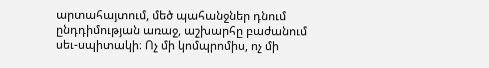արտահայտում, մեծ պահանջներ դնում ընդդիմության առաջ, աշխարհը բաժանում սեւ-սպիտակի։ Ոչ մի կոմպրոմիս, ոչ մի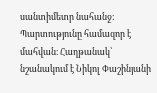սանտիմետր նահանջ։ Պարտությունը համազոր է մահվան։ Հաղթանակ՝ նշանակում է Նիկոլ Փաշինյանի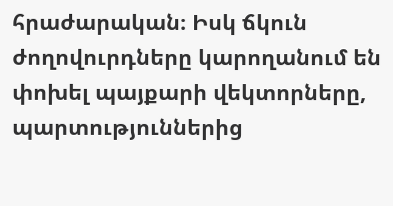հրաժարական։ Իսկ ճկուն ժողովուրդները կարողանում են փոխել պայքարի վեկտորները, պարտություններից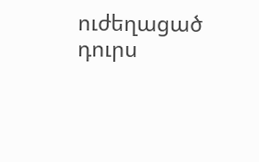ուժեղացած դուրս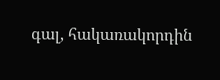գալ, հակառակորդին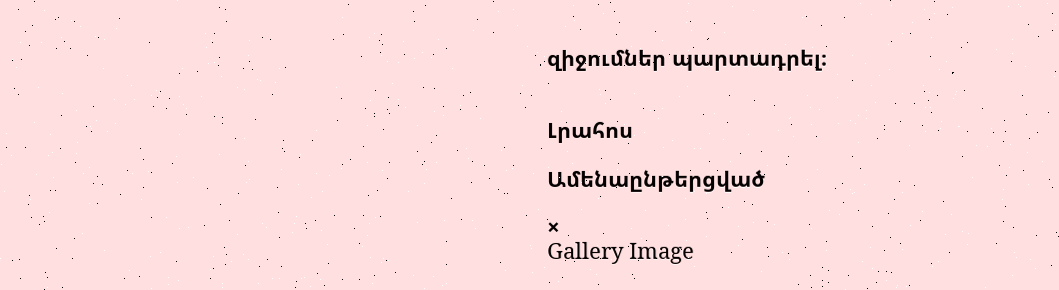զիջումներ պարտադրել։


Լրահոս

Ամենաընթերցված

×
Gallery Image